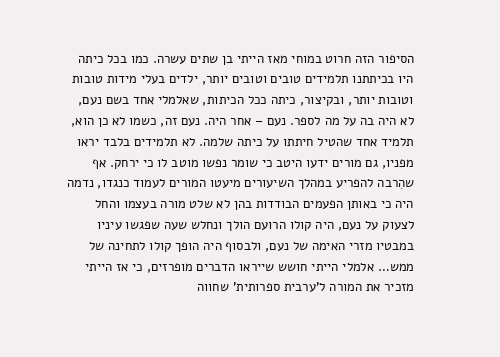הסיפור הזה חרוט במוחי מאז הייתי בן שתים עשרה. כמו בכל כיתה היו בכיתתנו תלמידים טובים וטובים יותר, ילדים בעלי מידות טובות וטובות יותר, ובקיצור, כיתה ככל הכיתות, שאלמלי אחד בשם נעם, לא היה בה על מה לספר. נעם – אחר היה. נעם זה, כשמו לא כן הוא, תלמיד אחד שהטיל חיתתו על כיתה שלמה. לא תלמידים בלבד יראו מפניו, גם מורים ידעו היטב כי שומר נפשו מוטב לו כי ירחק. אף שהִרבה להפריע במהלך השיעורים מיעטו המורים לעמוד כנגדו, נדמה היה כי באותן הפעמים הבודדות בהן לא שלט מורה בעצמו והחל לצעוק על נעם, היה קולו הרועם הולך ונחלש שעה שפגשו עיניו במבטיו מזרי האימה של נעם, ולבסוף היה הופך קולו לתחינה של ממש… אלמלי הייתי חושש שייראו הדברים מופרזים, כי אז הייתי מזכיר את המורה ל’ערבית ספרותית’ שחווה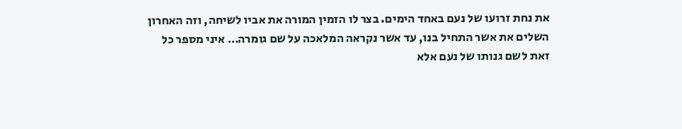את נחת זרועו של נעם באחד הימים. בצר לו הזמין המורה את אביו לשיחה, וזה האחרון השלים את אשר התחיל בנו, עד אשר נקראה המלאכה על שם גומרה… איני מספר כל זאת לשם גנותו של נעם אלא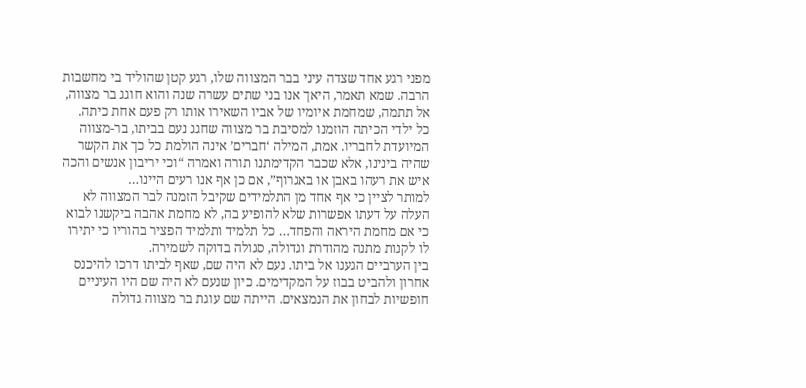מפני רגע אחד שצדה עיני בבר המצווה שלו, רגע קטן שהוליד בי מחשבות הרבה. שמא תאמר, היאך אנו בני שתים עשרה שנה והוא חוגג בר מצווה, אל תתמה, שמחמת איומיו של אביו השאירו אותו רק פעם אחת כיתה.
כל ילדי הכיתה הוזמנו למסיבת בר מצווה שחגג נעם בביתו, בר-מצווה המיועדת לחבריו. אמת, המילה ‘חברים’ אינה הולמת כל כך את הקשר שהיה בינינו, אלא שכבר הקדימתנו תורה ואמרה “וכי יריבון אנשים והכה איש את רעהו באבן או באגרוף”, אם כן אף אנו רעים היינו…
למותר לציין כי אף אחד מן התלמידים שקיבל הזמנה לבר המצווה לא העלה על דעתו אפשרות שלא להופיע בה, לא מחמת אהבה ביקשנו לבוא כי אם מחמת היראה והפחד… כל תלמיד ותלמיד הפציר בהוריו כי יתירו לו לקנות מתנה מהודרת וגדולה, סגולה בדוקה לשמירה.
בין הערביים הגענו אל ביתו. נעם לא היה שם, שאף לביתו דרכו להיכנס אחרון ולהביט בבוז על המקדימים. כיון שנעם לא היה שם היו העיניים חופשיות לבחון את הנמצאים. הייתה שם עוגת בר מצווה גדולה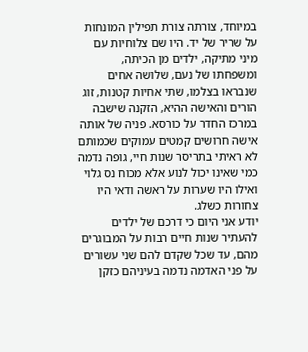במיוחד, צורתה צורת תפילין המונחות על שריר של יד. היו שם צלוחיות עם מיני מתיקה, ילדים מן הכיתה, ומשפחתו של נעם, שלושה אחים שנבראו בצלמו, שתי אחיות קטנות, זוג הורים והאישה ההיא, הזקנה שישבה במרכז החדר על כורסא. פניה של אותה אישה חרושים קמטים עמוקים שכמותם לא ראיתי בתריסר שנות חיי, גופה נדמה כמי שאינו יכול לנוע אלא מכוח נס גלוי ואילו היו שערות על ראשה ודאי היו צחורות כשלג.
יודע אני היום כי דרכם של ילדים להעתיר שנות חיים רבות על המבוגרים מהם, עד שכל שקדם להם שני עשורים על פני האדמה נדמה בעיניהם כזקן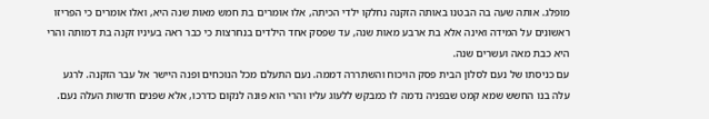מופלג. אותה שעה בה הבטנו באותה הזקנה נחלקו ילדי הכיתה, אלו אומרים בת חמש מאות שנה היא, ואלו אומרים כי הפריזו ראשונים על המידה ואינה אלא בת ארבע מאות שנה, עד שפסק אחד הילדים בנחרצות כי כבר ראה בעיניו זקנה בת דמותה והרי היא כבת מאה ועשרים שנה.
עם כניסתו של נעם לסלון הבית פסק הויכוח והשתררה דממה. נעם התעלם מכל הנוכחים ופנה היישר אל עבר הזקנה. לרגע עלה בנו החשש שמא קמט שבפניה נדמה לו כמבקש ללעוג עליו והרי הוא פונה לנקום כדרכו, אלא שפנים חדשות העלה נעם.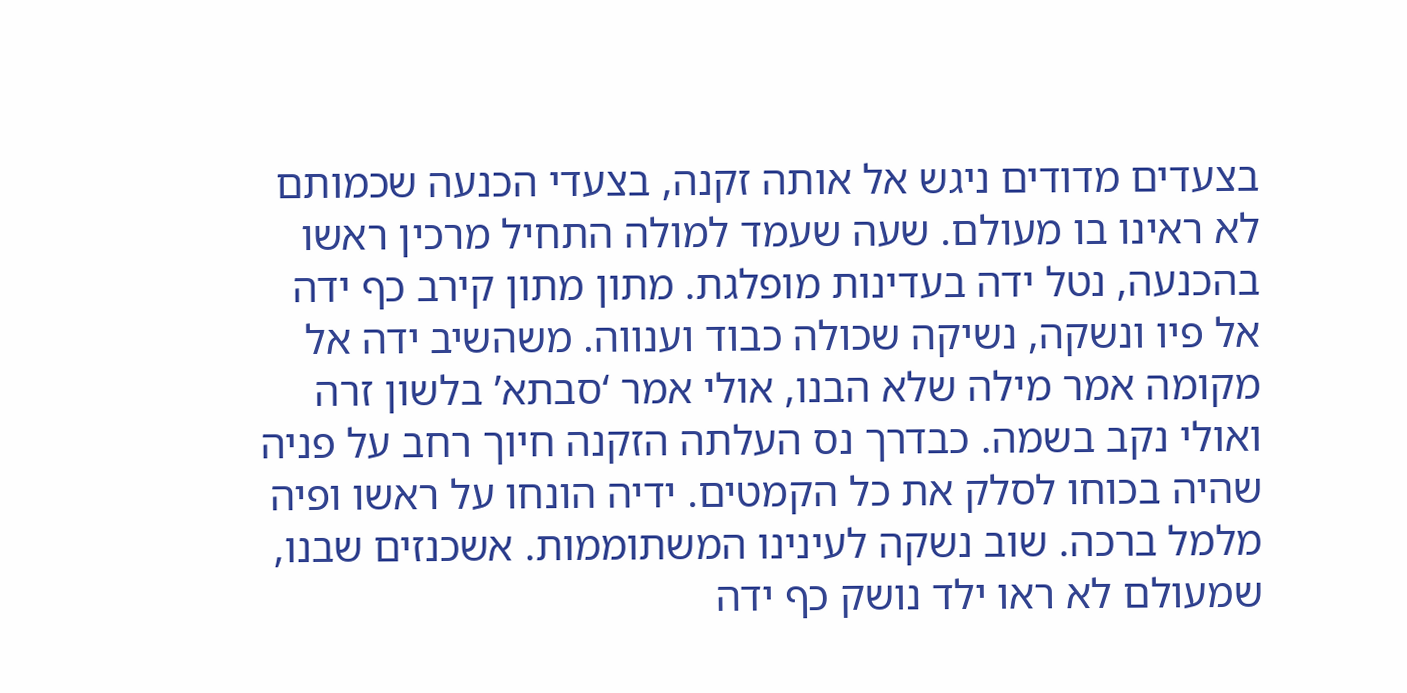בצעדים מדודים ניגש אל אותה זקנה, בצעדי הכנעה שכמותם לא ראינו בו מעולם. שעה שעמד למולה התחיל מרכין ראשו בהכנעה, נטל ידה בעדינות מופלגת. מתון מתון קירב כף ידה אל פיו ונשקה, נשיקה שכולה כבוד וענווה. משהשיב ידה אל מקומה אמר מילה שלא הבנו, אולי אמר ‘סבתא’ בלשון זרה ואולי נקב בשמה. כבדרך נס העלתה הזקנה חיוך רחב על פניה שהיה בכוחו לסלק את כל הקמטים. ידיה הונחו על ראשו ופיה מלמל ברכה. שוב נשקה לעינינו המשתוממות. אשכנזים שבנו, שמעולם לא ראו ילד נושק כף ידה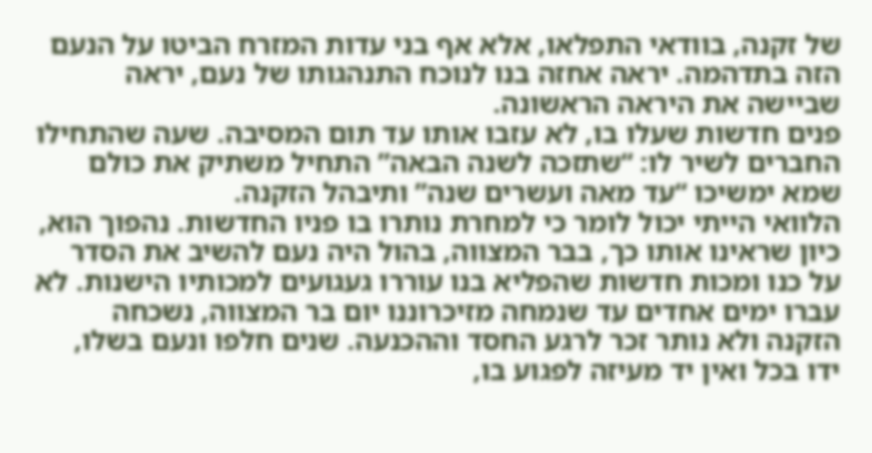של זקנה, בוודאי התפלאו, אלא אף בני עדות המזרח הביטו על הנעם הזה בתדהמה. יראה אחזה בנו לנוכח התנהגותו של נעם, יראה שביישה את היראה הראשונה.
פנים חדשות שעלו בו, לא עזבו אותו עד תום המסיבה. שעה שהתחילו החברים לשיר לו: “שתזכה לשנה הבאה” התחיל משתיק את כולם שמא ימשיכו “עד מאה ועשרים שנה” ותיבהל הזקנה.
הלוואי הייתי יכול לומר כי למחרת נותרו בו פניו החדשות. נהפוך הוא, כיון שראינו אותו כך, בבר המצווה, בהול היה נעם להשיב את הסדר על כנו ומכות חדשות שהפליא בנו עוררו געגועים למכותיו הישנות. לא עברו ימים אחדים עד שנמחה מזיכרוננו יום בר המצווה, נשכחה הזקנה ולא נותר זכר לרגע החסד וההכנעה. שנים חלפו ונעם בשלו, ידו בכל ואין יד מעיזה לפגוע בו,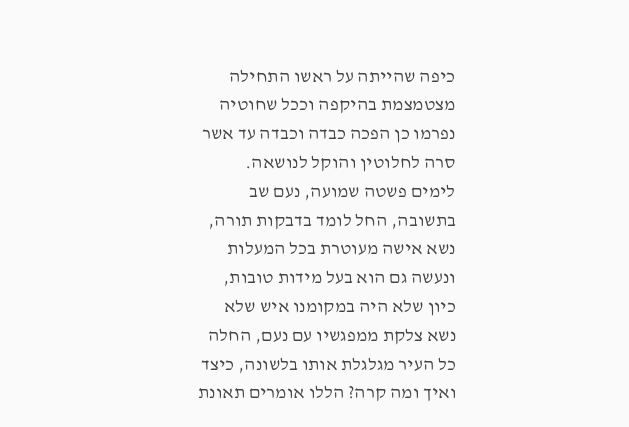כיפה שהייתה על ראשו התחילה מצטמצמת בהיקפה וככל שחוטיה נפרמו כן הפכה כבדה וכבדה עד אשר סרה לחלוטין והוקל לנושאה.
לימים פשטה שמועה, נעם שב בתשובה, החל לומד בדבקות תורה, נשא אישה מעוטרת בכל המעלות ונעשה גם הוא בעל מידות טובות, כיון שלא היה במקומנו איש שלא נשא צלקת ממפגשיו עם נעם, החלה כל העיר מגלגלת אותו בלשונה, כיצד ואיך ומה קרה? הללו אומרים תאונת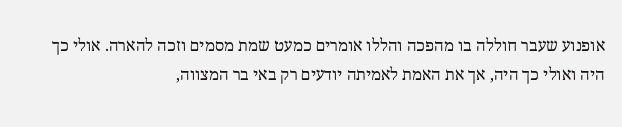אופנוע שעבר חוללה בו מהפכה והללו אומרים כמעט שמת מסמים וזכה להארה. אולי כך היה ואולי כך היה, אך את האמת לאמיתה יודעים רק באי בר המצווה,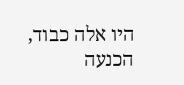היו אלה כבוד, הכנעה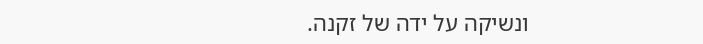ונשיקה על ידה של זקנה.